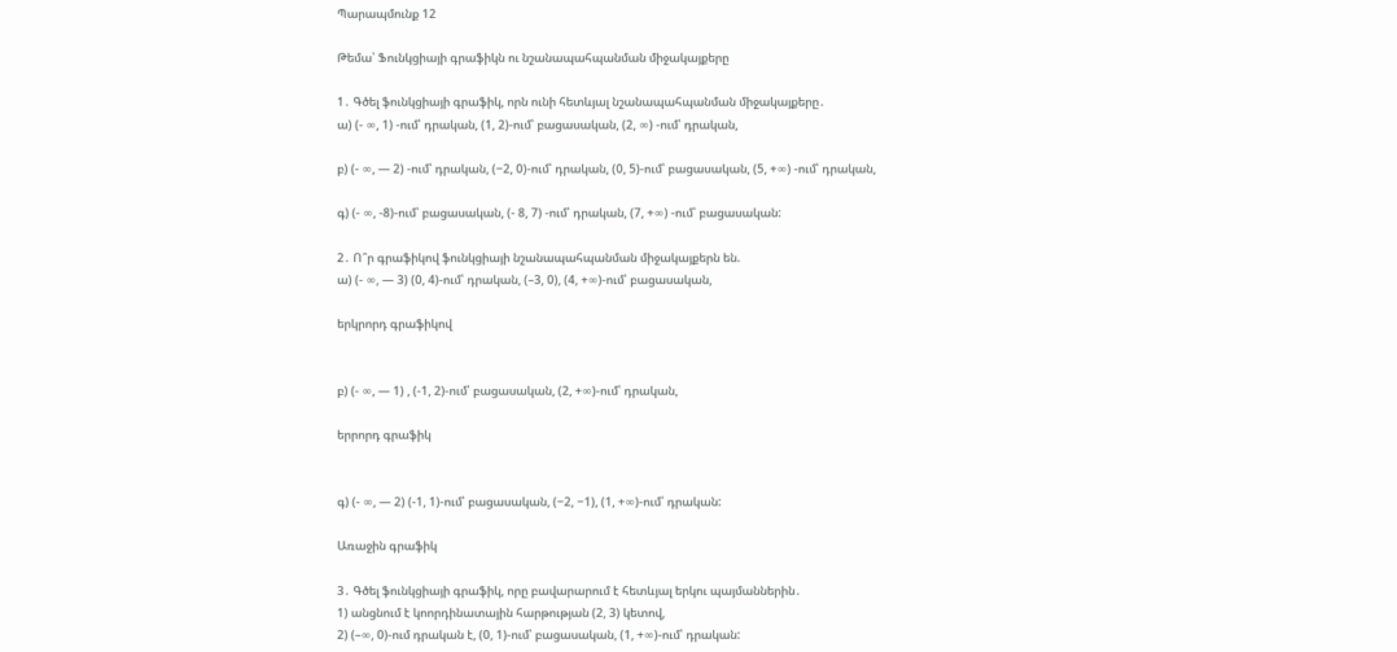Պարապմունք 12

Թեմա՝ Ֆունկցիայի գրաֆիկն ու նշանապահպանման միջակայքերը

1․ Գծել ֆունկցիայի գրաֆիկ, որն ունի հետևյալ նշանապահպանման միջակայքերը․
ա) (- ∞, 1) -ում՝ դրական, (1, 2)-ում՝ բացասական, (2, ∞) -ում՝ դրական,

բ) (- ∞, — 2) -ում՝ դրական, (−2, 0)-ում՝ դրական, (0, 5)-ում՝ բացասական, (5, +∞) -ում՝ դրական,

գ) (- ∞, -8)-ում՝ բացասական, (- 8, 7) -ում՝ դրական, (7, +∞) -ում՝ բացասական:

2․ Ո՞ր գրաֆիկով ֆունկցիայի նշանապահպանման միջակայքերն են.
ա) (- ∞, — 3) (0, 4)-ում՝ դրական, (–3, 0), (4, +∞)-ում՝ բացասական,

երկրորդ գրաֆիկով


բ) (- ∞, — 1) , (-1, 2)-ում՝ բացասական, (2, +∞)-ում՝ դրական,

երրորդ գրաֆիկ


գ) (- ∞, — 2) (-1, 1)-ում՝ բացասական, (−2, −1), (1, +∞)-ում՝ դրական:

Առաջին գրաֆիկ

3․ Գծել ֆունկցիայի գրաֆիկ, որը բավարարում է հետևյալ երկու պայմաններին․
1) անցնում է կոորդինատային հարթության (2, 3) կետով,
2) (–∞, 0)-ում դրական է, (0, 1)-ում՝ բացասական, (1, +∞)-ում՝ դրական: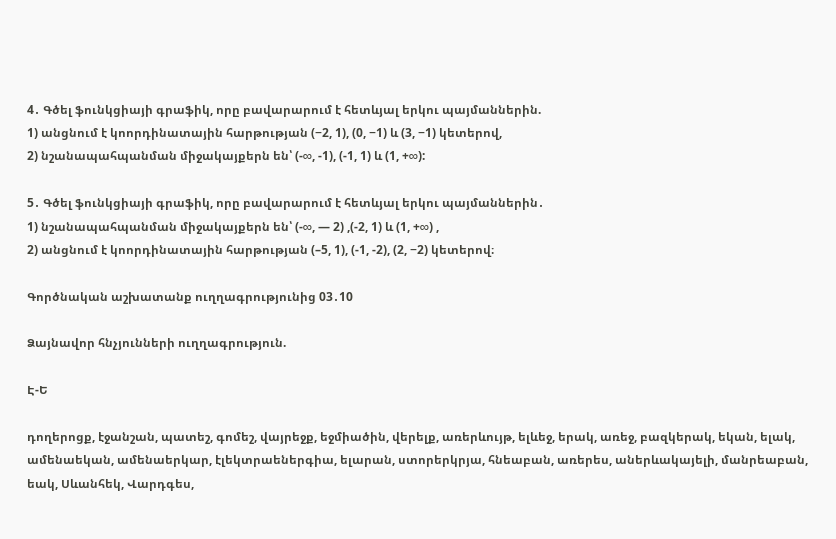4․ Գծել ֆունկցիայի գրաֆիկ, որը բավարարում է հետևյալ երկու պայմաններին.
1) անցնում է կոորդինատային հարթության (−2, 1), (0, −1) և (3, −1) կետերով,
2) նշանապահպանման միջակայքերն են՝ (-∞, -1), (-1, 1) և (1, +∞):

5․ Գծել ֆունկցիայի գրաֆիկ, որը բավարարում է հետևյալ երկու պայմաններին․
1) նշանապահպանման միջակայքերն են՝ (-∞, — 2) ,(-2, 1) և (1, +∞) ,
2) անցնում է կոորդինատային հարթության (–5, 1), (-1, -2), (2, −2) կետերով։

Գործնական աշխատանք ուղղագրությունից 03․10

Ձայնավոր հնչյունների ուղղագրություն.

Է-Ե

դողերոցք, էջանշան, պատեշ, գոմեշ, վայրեջք, եջմիածին, վերելք, առերևույթ, ելևեջ, երակ, առեջ, բազկերակ, եկան, ելակ, ամենաեկան, ամենաերկար, էլեկտրաեներգիա, ելարան, ստորերկրյա, հնեաբան, առերես, աներևակայելի, մանրեաբան, եակ, Սևանհեկ, Վարդգես,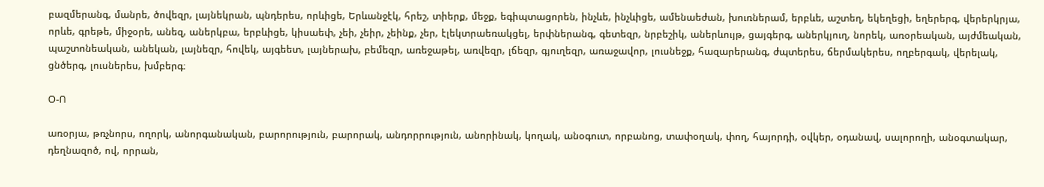բազմերանգ, մանրե, ծովեզր, լայնեկրան, պնդերես, որևիցե, Երևանջէկ, հրեշ, տիերք, մեջք, եգիպտացորեն, ինչևե, ինչևիցե, ամենաեժան, խուռներամ, երբևե, աշտեղ, եկեղեցի, եղերերգ, վերերկրյա, որևե, գրեթե, միջօրե, անեզ, աներկբա, երբևիցե, կիսաեփ, չեի, չեիր, չեինք, չեր, էլեկտրաեռակցել, երփներանգ, գետեզր, նրբեշիկ, աներևույթ, ցայգերգ, աներկյուղ, նորեկ, առօրեական, այժմեական, պաշտոնեական, անեկան, լայնեզր, հովեկ, այգեետ, լայներախ, բեմեզր, առեջաթել, առվեզր, լճեզր, գյուղեզր, առաջավոր, լուսնեջք, հազարերանգ, ժպտերես, ճերմակերես, ողբերգակ, վերելակ, ցնծերգ, լուսներես, խմբերգ։

Օ-Ո

առօրյա, թռչնորս, ողորկ, անորգանական, բարորություն, բարորակ, անդորրություն, անորինակ, կողակ, անօգուտ, որբանոց, տափօղակ, փող, հայորդի, օվկեր, օդանավ, սալորողի, անօգտակար, դեղնազոծ, ով, որրան,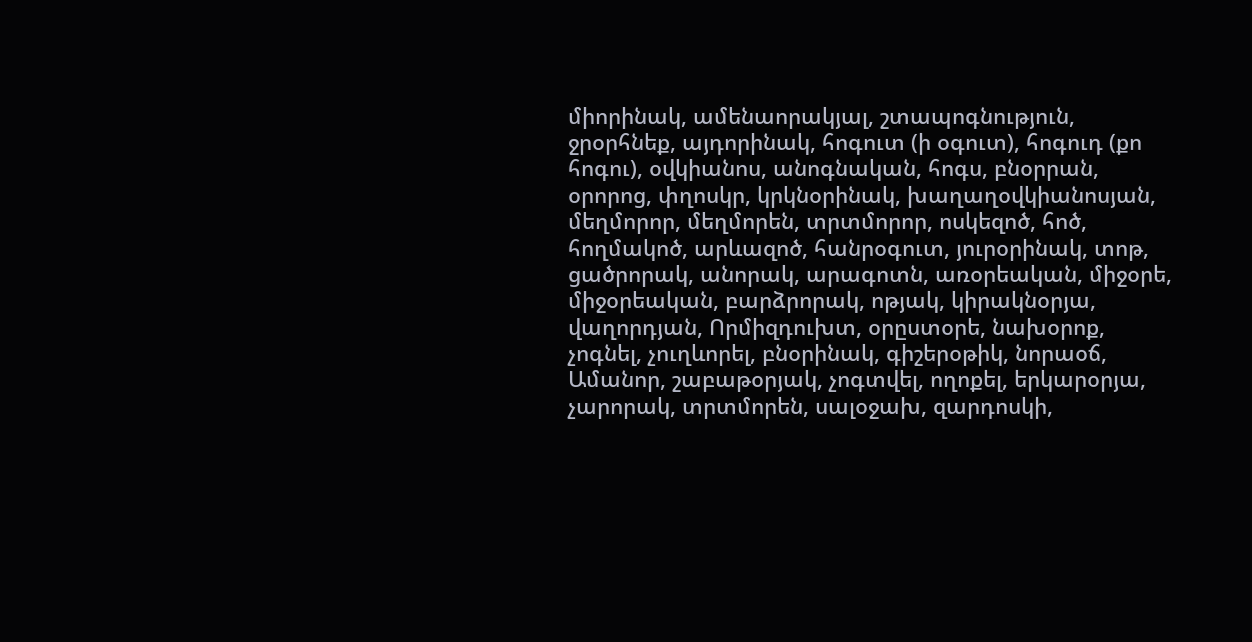միորինակ, ամենաորակյալ, շտապոգնություն, ջրօրհնեք, այդորինակ, հոգուտ (ի օգուտ), հոգուդ (քո հոգու), օվկիանոս, անոգնական, հոգս, բնօրրան, օրորոց, փղոսկր, կրկնօրինակ, խաղաղօվկիանոսյան, մեղմորոր, մեղմորեն, տրտմորոր, ոսկեզոծ, հոծ, հողմակոծ, արևազոծ, հանրօգուտ, յուրօրինակ, տոթ, ցածրորակ, անորակ, արագոտն, առօրեական, միջօրե, միջօրեական, բարձրորակ, ոթյակ, կիրակնօրյա, վաղորդյան, Որմիզդուխտ, օրըստօրե, նախօրոք, չոգնել, չուղևորել, բնօրինակ, գիշերօթիկ, նորաօճ, Ամանոր, շաբաթօրյակ, չոգտվել, ողոքել, երկարօրյա, չարորակ, տրտմորեն, սալօջախ, զարդոսկի,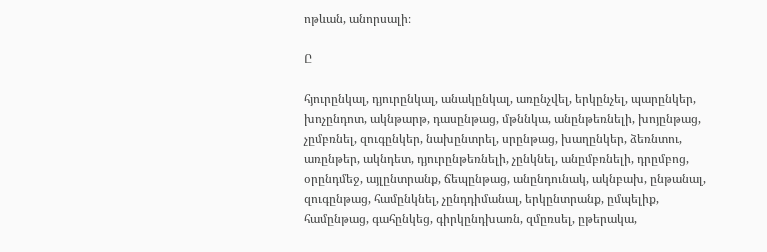ոթևան, անորսալի։

Ը

հյուրընկալ, դյուրընկալ, անակընկալ, առընչվել, երկընչել, պարընկեր, խոչընդոտ, ակնթարթ, դասընթաց, մթննկա, անընթեռնելի, խոյընթաց, չըմբռնել, զուգընկեր, նախընտրել, սրընթաց, խաղընկեր, ձեռնտու, առընթեր, ակնդետ, դյուրընթեռնելի, չընկնել, անըմբռնելի, դրըմբոց, օրընդմեջ, այլընտրանք, ճեպընթաց, անընդունակ, ակնբախ, ընթանալ, զուգընթաց, համընկնել, չընդդիմանալ, երկընտրանք, ըմպելիք, համընթաց, գահընկեց, գիրկընդխառն, զմըռսել, ըթերակա,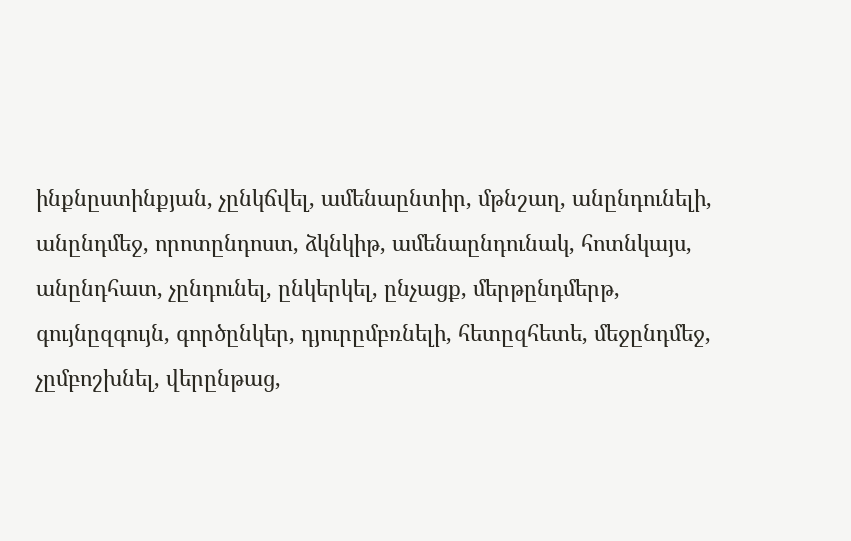ինքնըստինքյան, չընկճվել, ամենաընտիր, մթնշաղ, անընդունելի, անընդմեջ, որոտընդոստ, ձկնկիթ, ամենաընդունակ, հոտնկայս, անընդհատ, չընդունել, ընկերկել, ընչացք, մերթընդմերթ, գույնըզգույն, գործընկեր, դյուրըմբռնելի, հետըզհետե, մեջընդմեջ, չըմբոշխնել, վերընթաց,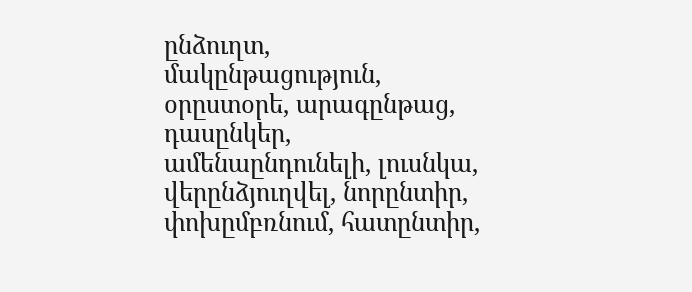ընձուղտ, մակընթացություն, օրըստօրե, արագընթաց, դասընկեր, ամենաընդունելի, լուսնկա, վերընձյուղվել, նորընտիր, փոխըմբռնում, հատընտիր,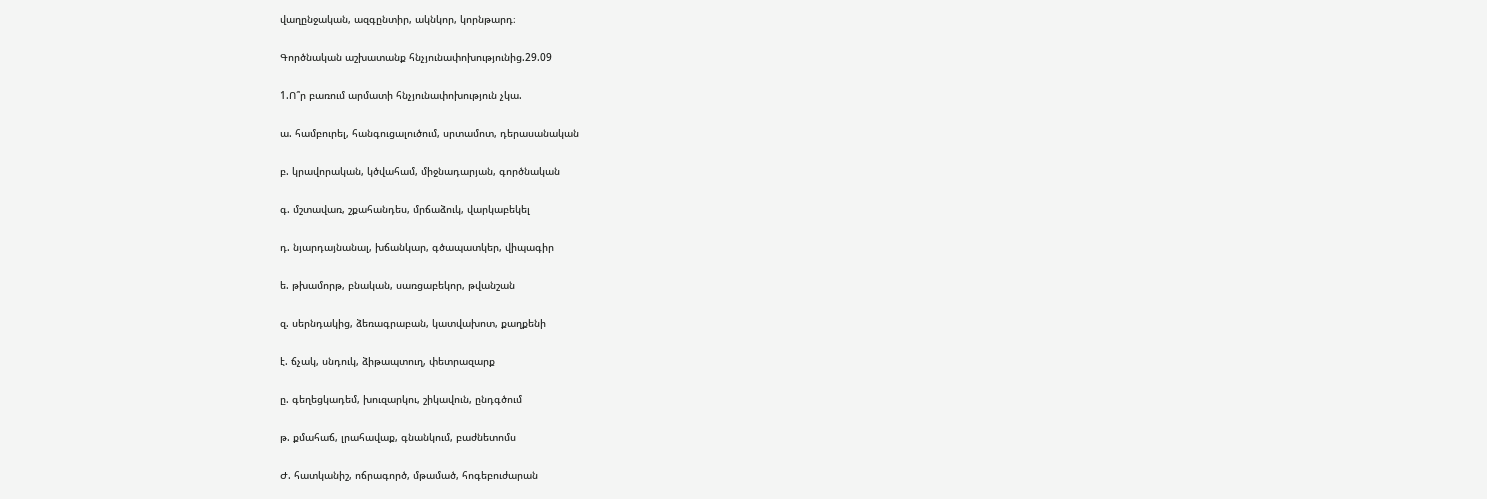վաղընջական, ազգընտիր, ակնկոր, կորնթարդ։

Գործնական աշխատանք հնչյունափոխությունից.29.09

1.Ո՞ր բառում արմատի հնչյունափոխություն չկա.

ա. համբուրել, հանգուցալուծում, սրտամոտ, դերասանական

բ. կրավորական, կծվահամ, միջնադարյան, գործնական

գ. մշտավառ, շքահանդես, մրճաձուկ, վարկաբեկել

դ. նյարդայնանալ, խճանկար, գծապատկեր, վիպագիր

ե. թխամորթ, բնական, սառցաբեկոր, թվանշան

զ. սերնդակից, ձեռագրաբան, կատվախոտ, քաղքենի

է. ճչակ, սնդուկ, ձիթապտուղ, փետրազարք

ը. գեղեցկադեմ, խուզարկու, շիկավուն, ընդգծում

թ. քմահաճ, լրահավաք, գնանկում, բաժնետոմս

Ժ. հատկանիշ, ոճրագործ, մթամած, հոգեբուժարան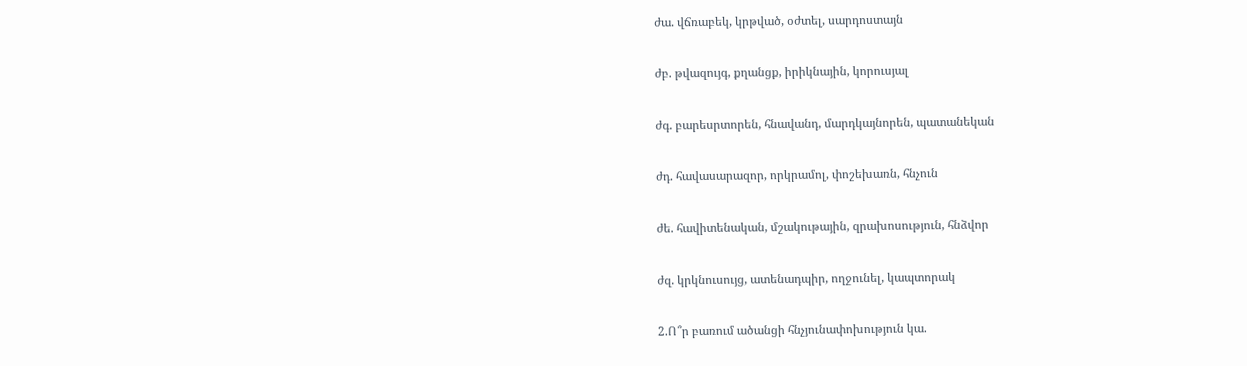ժա. վճռաբեկ, կրթված, օժտել, սարդոստայն

ժբ. թվազույգ, քղանցք, իրիկնային, կորուսյալ

ժգ. բարեսրտորեն, հնավանդ, մարդկայնորեն, պատանեկան

ժդ. հավասարազոր, որկրամոլ, փոշեխառն, հնչուն

ժե. հավիտենական, մշակութային, զրախոսություն, հնձվոր

ժզ. կրկնուսույց, ատենադպիր, ողջունել, կապտորակ

2.Ո՞ր բառում ածանցի հնչյունափոխություն կա.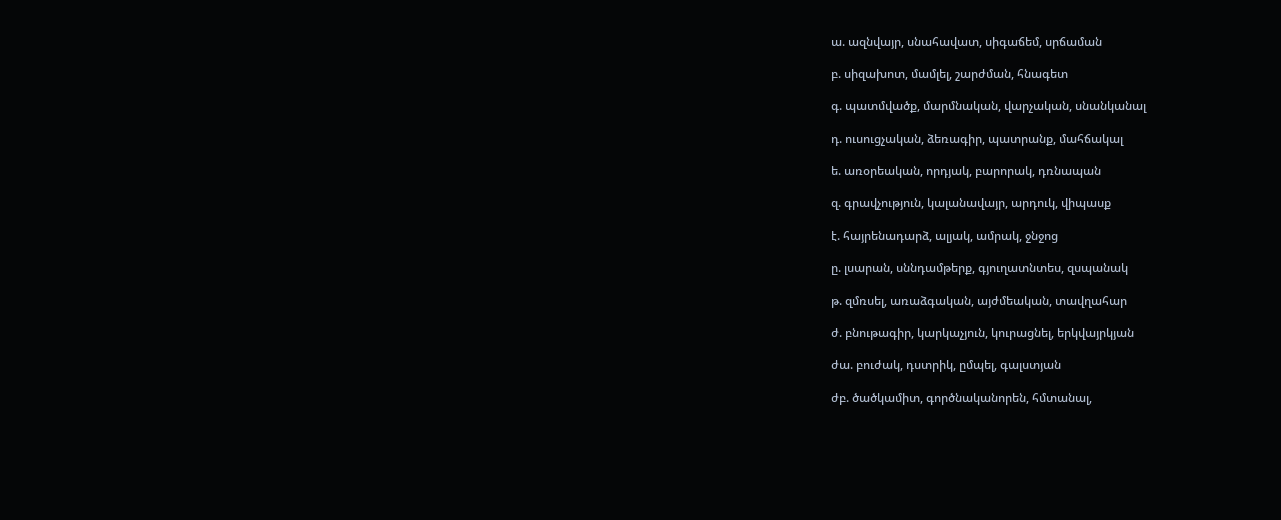ա. ազնվայր, սնահավատ, սիգաճեմ, սրճաման

բ. սիզախոտ, մամլել, շարժման, հնագետ

գ. պատմվածք, մարմնական, վարչական, սնանկանալ

դ. ուսուցչական, ձեռագիր, պատրանք, մահճակալ

ե. առօրեական, որդյակ, բարորակ, դռնապան

զ. գրավչություն, կալանավայր, արդուկ, վիպասք

է. հայրենադարձ, ալյակ, ամրակ, ջնջոց

ը. լսարան, սննդամթերք, գյուղատնտես, զսպանակ

թ. զմռսել, առաձգական, այժմեական, տավղահար

ժ. բնութագիր, կարկաչյուն, կուրացնել, երկվայրկյան

ժա. բուժակ, դստրիկ, ըմպել, գալստյան

ժբ. ծածկամիտ, գործնականորեն, հմտանալ,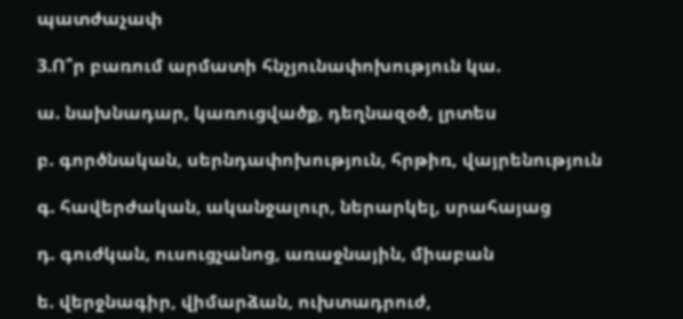պատժաչափ

3.Ո՞ր բառում արմատի հնչյունափոխություն կա.

ա. նախնադար, կառուցվածք, դեղնազօծ, լրտես

բ. գործնական, սերնդափոխություն, հրթիռ, վայրենություն

գ. հավերժական, ականջալուր, ներարկել, սրահայաց

դ. գուժկան, ուսուցչանոց, առաջնային, միաբան

ե. վերջնագիր, վիմարձան, ուխտադրուժ,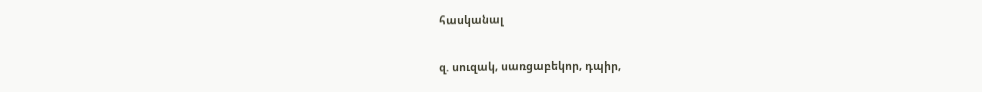հասկանալ

զ. սուզակ, սառցաբեկոր, դպիր,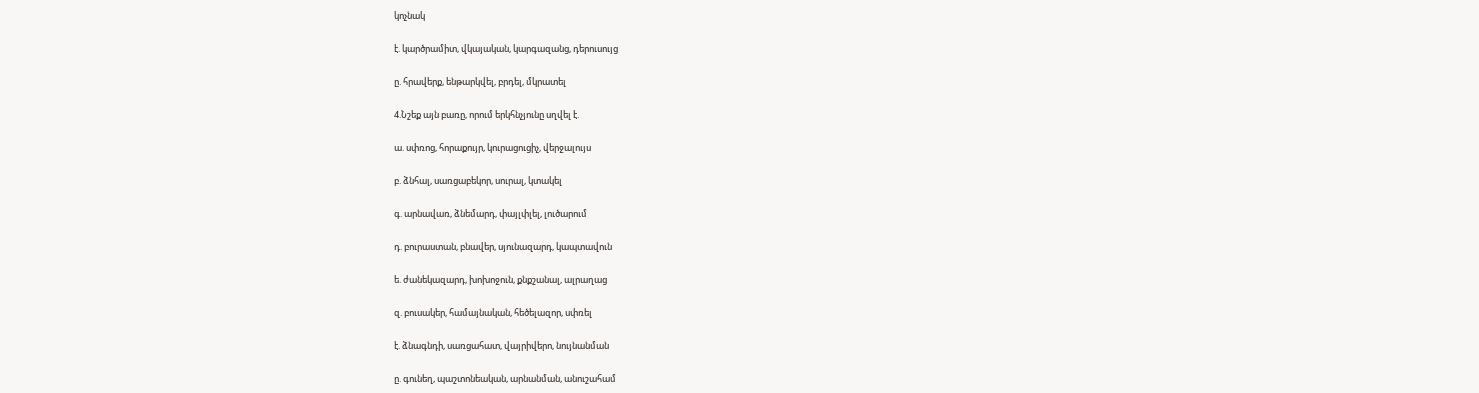կոչնակ

է. կարծրամիտ, վկայական, կարգազանց, դերուսույց

ը. հրավերք, ենթարկվել, բրդել, մկրատել

4.Նշեք այն բառը, որում երկհնչյունը սղվել է.

ա. սփռոց, հորաքույր, կուրացուցիչ, վերջալույս

բ. ձնհալ, սառցաբեկոր, սուրալ, կտակել

գ. արնավառ, ձնեմարդ, փայլփլել, լուծարում

դ. բուրաստան, բնավեր, սյունազարդ, կապտավուն

ե. ժանեկազարդ, խոխոջուն, քնքշանալ, ալրաղաց

զ. բուսակեր, համայնական, հեծելազոր, սփռել

է. ձնագնդի, սառցահատ, վայրիվերո, նույնանման

ը. գունեղ, պաշտոնեական, արնանման, անուշահամ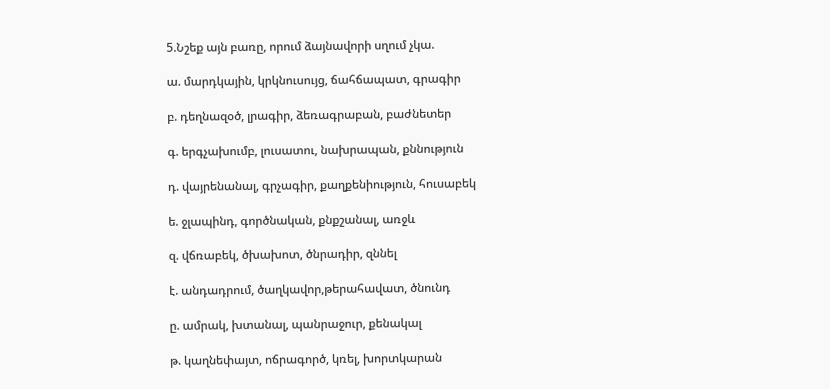5.Նշեք այն բառը, որում ձայնավորի սղում չկա.

ա. մարդկային, կրկնուսույց, ճահճապատ, գրագիր

բ. դեղնազօծ, լրագիր, ձեռագրաբան, բաժնետեր

գ. երգչախումբ, լուսատու, նախրապան, քննություն

դ. վայրենանալ, գրչագիր, քաղքենիություն, հուսաբեկ

ե. ջլապինդ, գործնական, քնքշանալ, առջև

զ. վճռաբեկ, ծխախոտ, ծնրադիր, զննել

է. անդադրում, ծաղկավոր,թերահավատ, ծնունդ

ը. ամրակ, խտանալ, պանրաջուր, քենակալ

թ. կաղնեփայտ, ոճրագործ, կռել, խորտկարան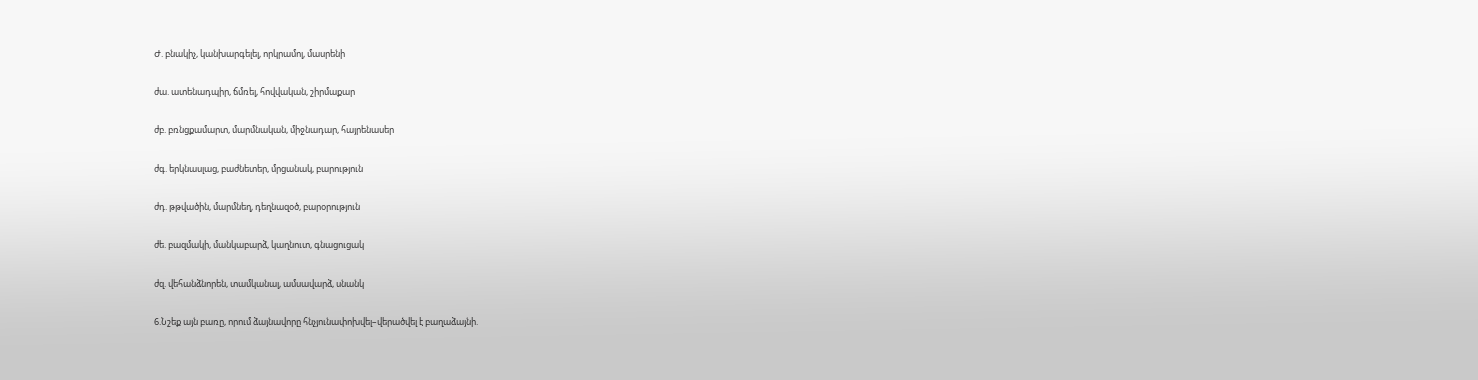Ժ. բնակիչ, կանխարգելել, որկրամոլ, մասրենի

ժա. ատենադպիր, ճմռել, հովվական, շիրմաքար

ժբ. բռնցքամարտ, մարմնական, միջնադար, հայրենասեր

ժգ. երկնասլաց, բաժնետեր, մրցանակ, բարություն

ժդ. թթվածին, մարմնեղ, դեղնազօծ, բարօրություն

ժե. բազմակի, մանկաբարձ, կաղնուտ, գնացուցակ

ժզ. վեհանձնորեն, տամկանալ, ամսավարձ, սնանկ

6.Նշեք այն բառը, որում ձայնավորը հնչյունափոխվել–վերածվել է բաղաձայնի.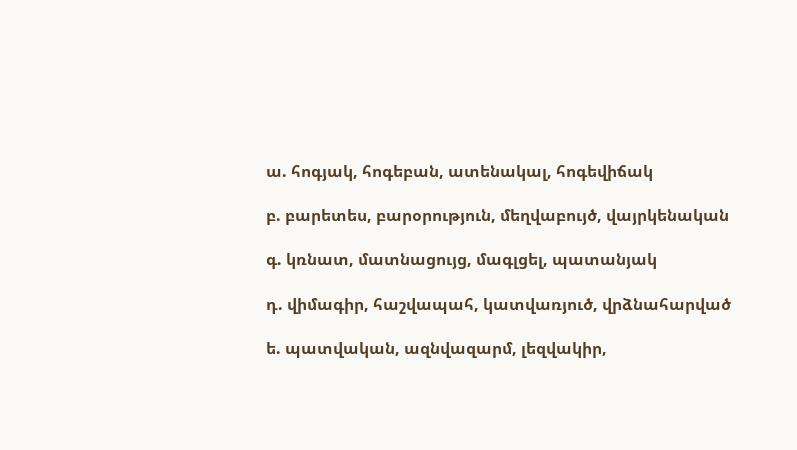ա. հոգյակ, հոգեբան, ատենակալ, հոգեվիճակ

բ. բարետես, բարօրություն, մեղվաբույծ, վայրկենական

գ. կռնատ, մատնացույց, մագլցել, պատանյակ

դ. վիմագիր, հաշվապահ, կատվառյուծ, վրձնահարված

ե. պատվական, ազնվազարմ, լեզվակիր,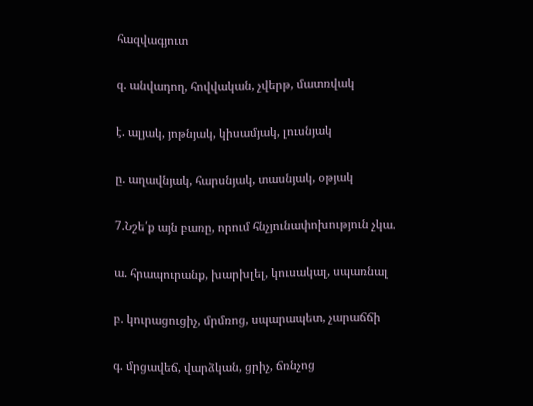հազվագյուտ

զ. անվադող, հովվական, չվերթ, մատռվակ

է. ալյակ, յոթնյակ, կիսամյակ, լուսնյակ

ը. աղավնյակ, հարսնյակ, տասնյակ, օթյակ

7.Նշե՛ք այն բառը, որում հնչյունափոխություն չկա.

ա. հրապուրանք, խարխլել, կուսակալ, սպառնալ

բ. կուրացուցիչ, մրմռոց, սպարապետ, չարաճճի

գ. մրցավեճ, վարձկան, ցրիչ, ճռնչոց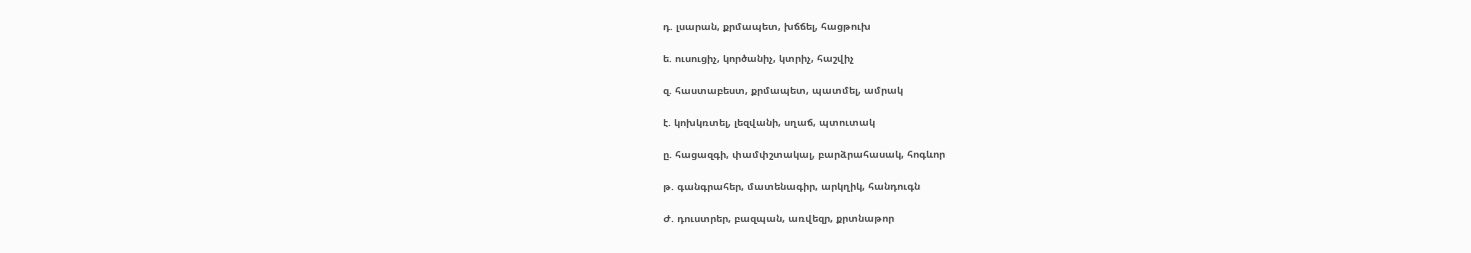դ. լսարան, քրմապետ, խճճել, հացթուխ

ե. ուսուցիչ, կործանիչ, կտրիչ, հաշվիչ

զ. հաստաբեստ, քրմապետ, պատմել, ամրակ

է. կոխկռտել, լեզվանի, սղաճ, պտուտակ

ը. հացազգի, փամփշտակալ, բարձրահասակ, հոգևոր

թ. գանգրահեր, մատենագիր, արկղիկ, հանդուգն

Ժ. դուստրեր, բազպան, առվեզր, քրտնաթոր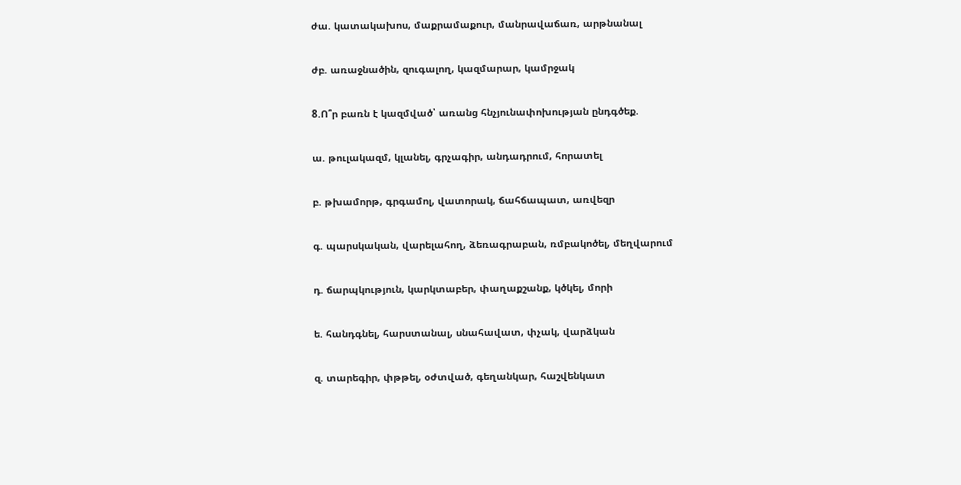ժա. կատակախոս, մաքրամաքուր, մանրավաճառ, արթնանալ

ժբ. առաջնածին, զուգալող, կազմարար, կամրջակ

8.Ո՞ր բառն է կազմված՝ առանց հնչյունափոխության ընդգծեք.

ա. թուլակազմ, կլանել, գրչագիր, անդադրում, հորատել

բ. թխամորթ, գրգամոլ, վատորակ, ճահճապատ, առվեզր

գ. պարսկական, վարելահող, ձեռագրաբան, ռմբակոծել, մեղվարում

դ. ճարպկություն, կարկտաբեր, փաղաքշանք, կծկել, մորի

ե. հանդգնել, հարստանալ, սնահավատ, փչակ, վարձկան

զ. տարեգիր, փթթել, օժտված, գեղանկար, հաշվենկատ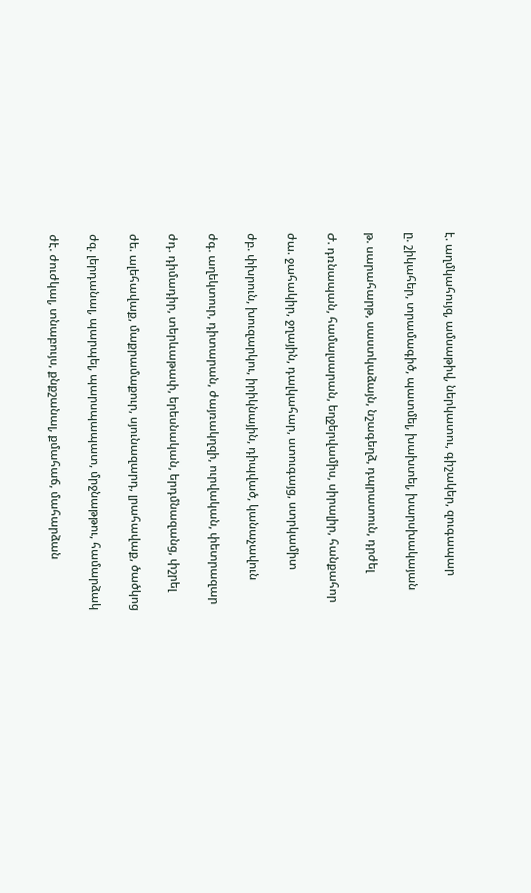է. աղմկահույզ, ամսաթիվ, ներկատու, գիշակեր, զուգապար

ը. շիկահեր, տրամագիծ, պատմել, խախտել, խարսխակայան

թ. սարահարթ, սաստկաձայն, նշագեղձ, դպրատուն, դրժել

Ժ. դռնապան, համալսարան, եղջերվամիս, սիրալիր, հանքահոր

ժա. ջահակիր, ջղային, դալկահար, ստուգայց, ստրկամիտ

ժբ. փխրուն, խուզարկու, իրիկնային, դիպված, կանաչավուն

ժգ. աղեկտուր, դիտարան, ժայռակղզի, ուրվական, փետրազար

ժդ. դիմադիր, տերևաթափ, երեսնական, երդմնազանց, փշրել

ժե. ալեհավաք, մաքրամաքուր, սյունազարդ, լրահավաք, ծածկոց

ժզ. լերդանալ, պարպել, պարսպապատ, մրջնաթթու, համարձակ

ժէ. ժուժկալ, տնաբույս, քնքշանալ, քմահաճ, մահարձան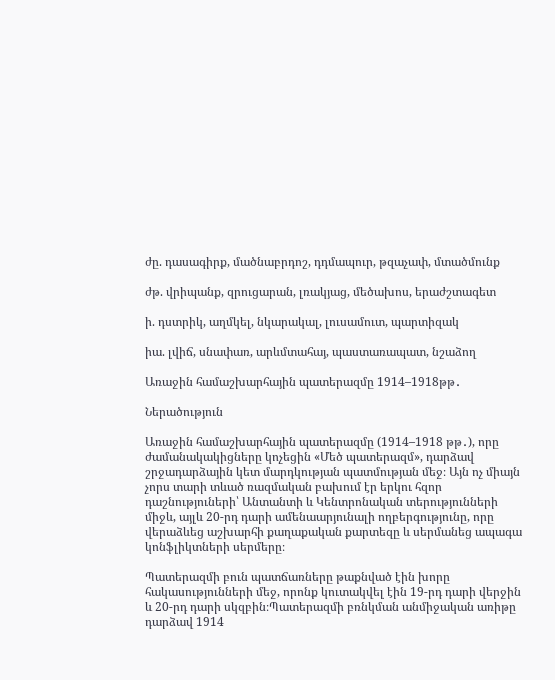ժը. դասագիրք, մածնաբրդոշ, դդմապուր, թզաչափ, մտածմունք

ժթ. վրիպանք, զրուցարան, լռակյաց, մեծախոս, երաժշտագետ

ի. դստրիկ, աղմկել, նկարակալ, լուսամուտ, պարտիզակ

իա. լվիճ, սնափառ, արևմտահայ, պաստառապատ, նշաձող

Առաջին համաշխարհային պատերազմը 1914–1918թթ․

Ներածություն

Առաջին համաշխարհային պատերազմը (1914–1918 թթ․), որը ժամանակակիցները կոչեցին «Մեծ պատերազմ», դարձավ շրջադարձային կետ մարդկության պատմության մեջ։ Այն ոչ միայն չորս տարի տևած ռազմական բախում էր երկու հզոր դաշնություների՝ Անտանտի և Կենտրոնական տերությունների միջև, այլև 20-րդ դարի ամենաարյունալի ողբերգությունը, որը վերաձևեց աշխարհի քաղաքական քարտեզը և սերմանեց ապագա կոնֆլիկտների սերմերը։

Պատերազմի բուն պատճառները թաքնված էին խորը հակասությունների մեջ, որոնք կուտակվել էին 19-րդ դարի վերջին և 20-րդ դարի սկզբին։Պատերազմի բռնկման անմիջական առիթը դարձավ 1914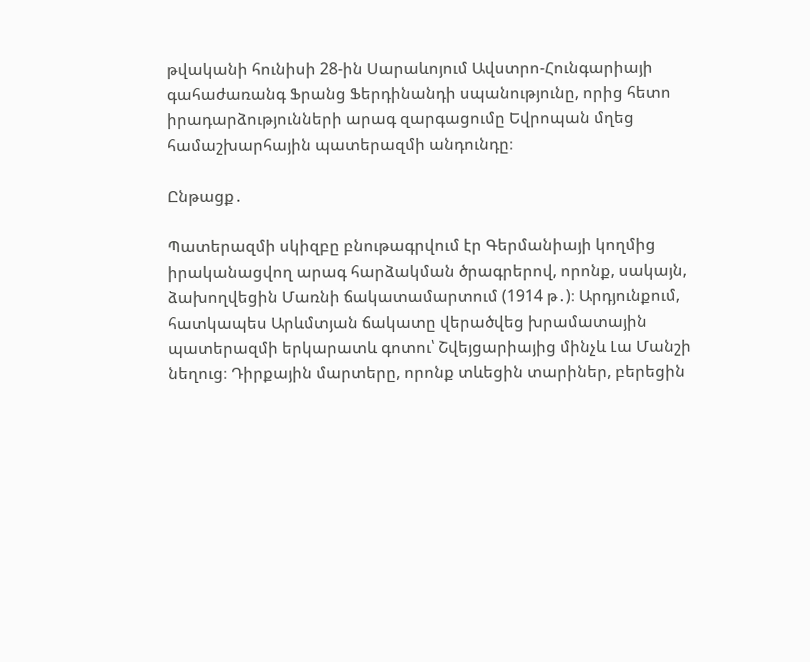թվականի հունիսի 28-ին Սարաևոյում Ավստրո-Հունգարիայի գահաժառանգ Ֆրանց Ֆերդինանդի սպանությունը, որից հետո իրադարձությունների արագ զարգացումը Եվրոպան մղեց համաշխարհային պատերազմի անդունդը։

Ընթացք․

Պատերազմի սկիզբը բնութագրվում էր Գերմանիայի կողմից իրականացվող արագ հարձակման ծրագրերով, որոնք, սակայն, ձախողվեցին Մառնի ճակատամարտում (1914 թ․)։ Արդյունքում, հատկապես Արևմտյան ճակատը վերածվեց խրամատային պատերազմի երկարատև գոտու՝ Շվեյցարիայից մինչև Լա Մանշի նեղուց։ Դիրքային մարտերը, որոնք տևեցին տարիներ, բերեցին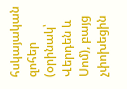հսկայական զոհեր (օրինակ՝ Վերդեն և Սոմ), բայց չփոխեցին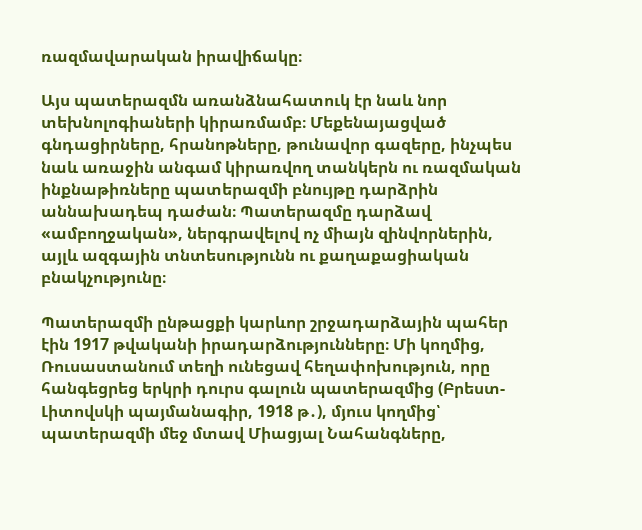ռազմավարական իրավիճակը։

Այս պատերազմն առանձնահատուկ էր նաև նոր տեխնոլոգիաների կիրառմամբ։ Մեքենայացված գնդացիրները, հրանոթները, թունավոր գազերը, ինչպես նաև առաջին անգամ կիրառվող տանկերն ու ռազմական ինքնաթիռները պատերազմի բնույթը դարձրին աննախադեպ դաժան։ Պատերազմը դարձավ «ամբողջական», ներգրավելով ոչ միայն զինվորներին, այլև ազգային տնտեսությունն ու քաղաքացիական բնակչությունը։

Պատերազմի ընթացքի կարևոր շրջադարձային պահեր էին 1917 թվականի իրադարձությունները։ Մի կողմից, Ռուսաստանում տեղի ունեցավ հեղափոխություն, որը հանգեցրեց երկրի դուրս գալուն պատերազմից (Բրեստ-Լիտովսկի պայմանագիր, 1918 թ․), մյուս կողմից՝ պատերազմի մեջ մտավ Միացյալ Նահանգները,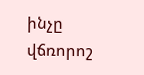ինչը վճռորոշ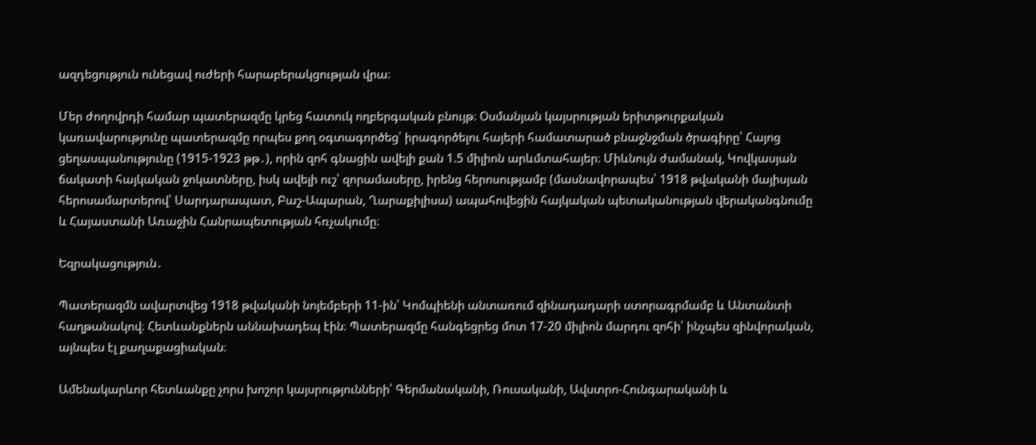ազդեցություն ունեցավ ուժերի հարաբերակցության վրա։

Մեր ժողովրդի համար պատերազմը կրեց հատուկ ողբերգական բնույթ։ Օսմանյան կայսրության երիտթուրքական կառավարությունը պատերազմը որպես քող օգտագործեց՝ իրագործելու հայերի համատարած բնաջնջման ծրագիրը՝ Հայոց ցեղասպանությունը (1915-1923 թթ․), որին զոհ գնացին ավելի քան 1.5 միլիոն արևմտահայեր։ Միևնույն ժամանակ, Կովկասյան ճակատի հայկական ջոկատները, իսկ ավելի ուշ՝ զորամասերը, իրենց հերոսությամբ (մասնավորապես՝ 1918 թվականի մայիսյան հերոսամարտերով՝ Սարդարապատ, Բաշ-Ապարան, Ղարաքիլիսա) ապահովեցին հայկական պետականության վերականգնումը և Հայաստանի Առաջին Հանրապետության հռչակումը։

Եզրակացություն․

Պատերազմն ավարտվեց 1918 թվականի նոյեմբերի 11-ին՝ Կոմպիենի անտառում զինադադարի ստորագրմամբ և Անտանտի հաղթանակով։ Հետևանքներն աննախադեպ էին։ Պատերազմը հանգեցրեց մոտ 17-20 միլիոն մարդու զոհի՝ ինչպես զինվորական, այնպես էլ քաղաքացիական։

Ամենակարևոր հետևանքը չորս խոշոր կայսրությունների՝ Գերմանականի, Ռուսականի, Ավստրո-Հունգարականի և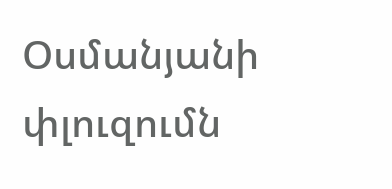Օսմանյանի փլուզումն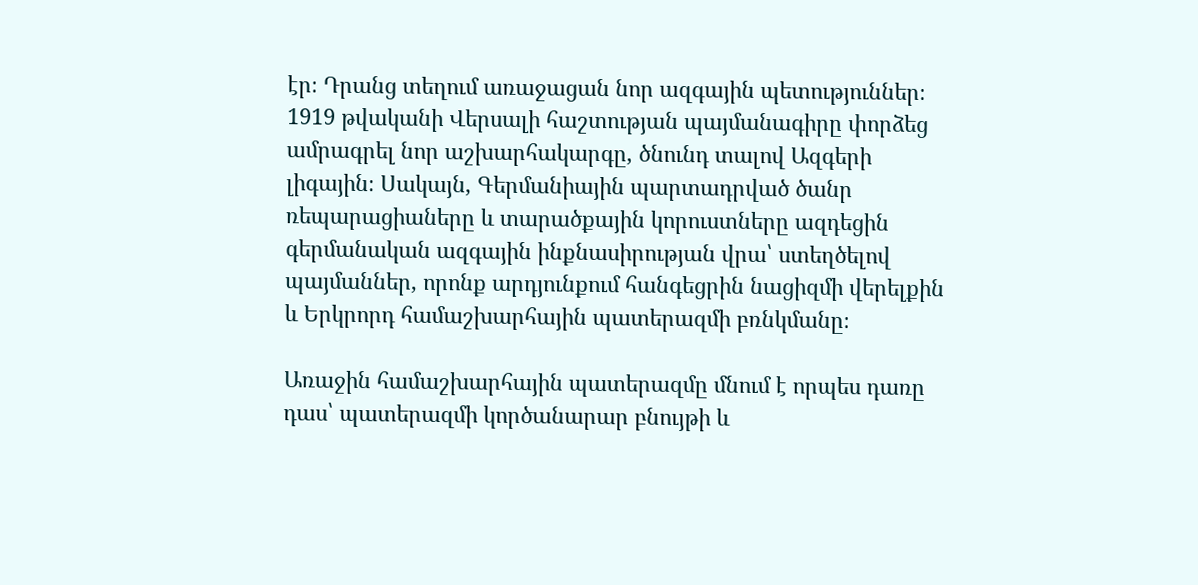էր։ Դրանց տեղում առաջացան նոր ազգային պետություններ։ 1919 թվականի Վերսալի հաշտության պայմանագիրը փորձեց ամրագրել նոր աշխարհակարգը, ծնունդ տալով Ազգերի լիգային։ Սակայն, Գերմանիային պարտադրված ծանր ռեպարացիաները և տարածքային կորուստները ազդեցին գերմանական ազգային ինքնասիրության վրա՝ ստեղծելով պայմաններ, որոնք արդյունքում հանգեցրին նացիզմի վերելքին և Երկրորդ համաշխարհային պատերազմի բռնկմանը։

Առաջին համաշխարհային պատերազմը մնում է որպես դառը դաս՝ պատերազմի կործանարար բնույթի և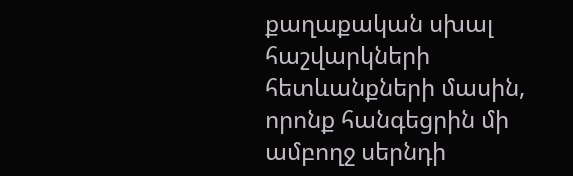քաղաքական սխալ հաշվարկների հետևանքների մասին, որոնք հանգեցրին մի ամբողջ սերնդի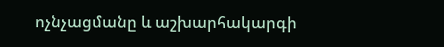ոչնչացմանը և աշխարհակարգի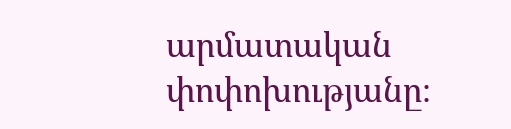արմատական փոփոխությանը։